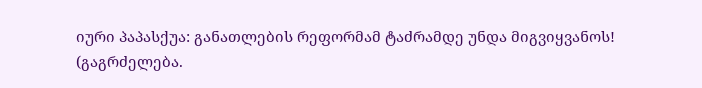იური პაპასქუა: განათლების რეფორმამ ტაძრამდე უნდა მიგვიყვანოს!
(გაგრძელება.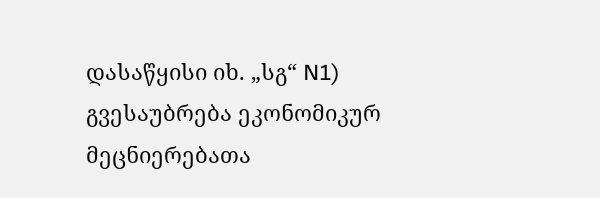დასაწყისი იხ. „სგ“ N1)
გვესაუბრება ეკონომიკურ
მეცნიერებათა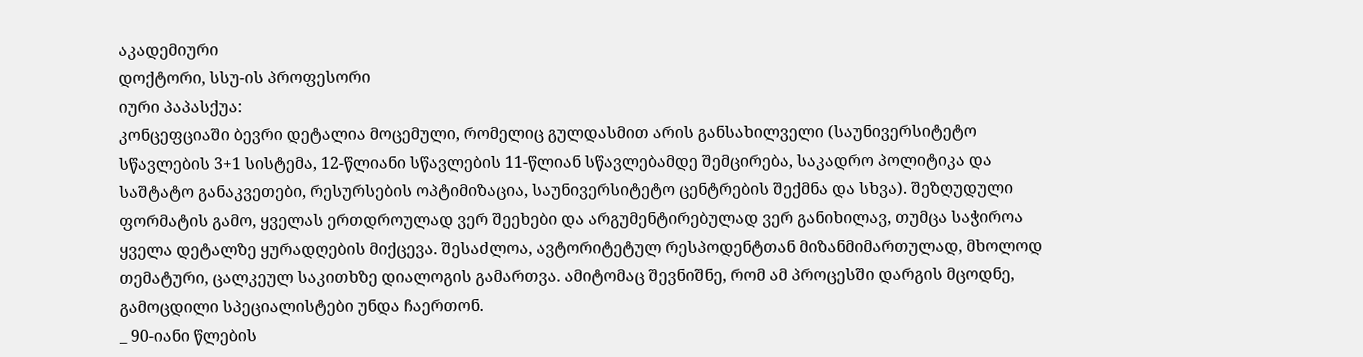აკადემიური
დოქტორი, სსუ-ის პროფესორი
იური პაპასქუა:
კონცეფციაში ბევრი დეტალია მოცემული, რომელიც გულდასმით არის განსახილველი (საუნივერსიტეტო სწავლების 3+1 სისტემა, 12-წლიანი სწავლების 11-წლიან სწავლებამდე შემცირება, საკადრო პოლიტიკა და საშტატო განაკვეთები, რესურსების ოპტიმიზაცია, საუნივერსიტეტო ცენტრების შექმნა და სხვა). შეზღუდული ფორმატის გამო, ყველას ერთდროულად ვერ შეეხები და არგუმენტირებულად ვერ განიხილავ, თუმცა საჭიროა ყველა დეტალზე ყურადღების მიქცევა. შესაძლოა, ავტორიტეტულ რესპოდენტთან მიზანმიმართულად, მხოლოდ თემატური, ცალკეულ საკითხზე დიალოგის გამართვა. ამიტომაც შევნიშნე, რომ ამ პროცესში დარგის მცოდნე, გამოცდილი სპეციალისტები უნდა ჩაერთონ.
_ 90-იანი წლების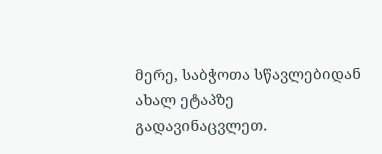მერე, საბჭოთა სწავლებიდან ახალ ეტაპზე გადავინაცვლეთ.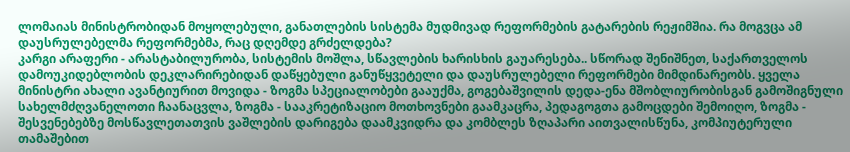ლომაიას მინისტრობიდან მოყოლებული, განათლების სისტემა მუდმივად რეფორმების გატარების რეჟიმშია. რა მოგვცა ამ დაუსრულებელმა რეფორმებმა, რაც დღემდე გრძელდება?
კარგი არაფერი - არასტაბილურობა, სისტემის მოშლა, სწავლების ხარისხის გაუარესება.. სწორად შენიშნეთ, საქართველოს დამოუკიდებლობის დეკლარირებიდან დაწყებული განუწყვეტელი და დაუსრულებელი რეფორმები მიმდინარეობს. ყველა მინისტრი ახალი ავანტიურით მოვიდა - ზოგმა სპეციალობები გააუქმა, გოგებაშვილის დედა-ენა მშობლიურობისგან გამოშიგნული სახელმძღვანელოთი ჩაანაცვლა, ზოგმა - სააკრეტიზაციო მოთხოვნები გაამკაცრა, პედაგოგთა გამოცდები შემოიღო, ზოგმა - შესვენებებზე მოსწავლეთათვის ვაშლების დარიგება დაამკვიდრა და კომბლეს ზღაპარი აითვალისწუნა, კომპიუტერული თამაშებით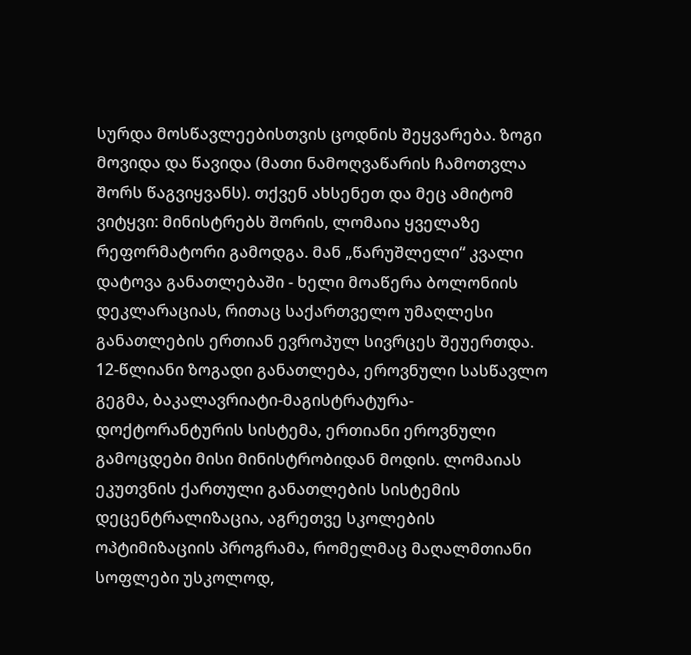სურდა მოსწავლეებისთვის ცოდნის შეყვარება. ზოგი მოვიდა და წავიდა (მათი ნამოღვაწარის ჩამოთვლა შორს წაგვიყვანს). თქვენ ახსენეთ და მეც ამიტომ ვიტყვი: მინისტრებს შორის, ლომაია ყველაზე რეფორმატორი გამოდგა. მან „წარუშლელი“ კვალი დატოვა განათლებაში - ხელი მოაწერა ბოლონიის დეკლარაციას, რითაც საქართველო უმაღლესი განათლების ერთიან ევროპულ სივრცეს შეუერთდა. 12-წლიანი ზოგადი განათლება, ეროვნული სასწავლო გეგმა, ბაკალავრიატი-მაგისტრატურა-დოქტორანტურის სისტემა, ერთიანი ეროვნული გამოცდები მისი მინისტრობიდან მოდის. ლომაიას ეკუთვნის ქართული განათლების სისტემის დეცენტრალიზაცია, აგრეთვე სკოლების ოპტიმიზაციის პროგრამა, რომელმაც მაღალმთიანი სოფლები უსკოლოდ,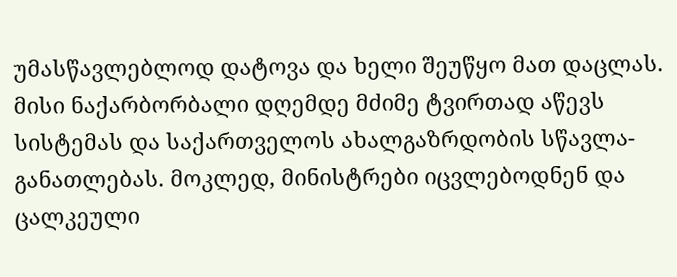უმასწავლებლოდ დატოვა და ხელი შეუწყო მათ დაცლას. მისი ნაქარბორბალი დღემდე მძიმე ტვირთად აწევს სისტემას და საქართველოს ახალგაზრდობის სწავლა-განათლებას. მოკლედ, მინისტრები იცვლებოდნენ და ცალკეული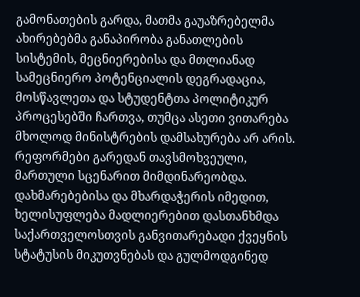გამონათების გარდა, მათმა გაუაზრებელმა ახირებებმა განაპირობა განათლების სისტემის, მეცნიერებისა და მთლიანად სამეცნიერო პოტენციალის დეგრადაცია, მოსწავლეთა და სტუდენტთა პოლიტიკურ პროცესებში ჩართვა, თუმცა ასეთი ვითარება მხოლოდ მინისტრების დამსახურება არ არის. რეფორმები გარედან თავსმოხვეული, მართული სცენარით მიმდინარეობდა. დახმარებებისა და მხარდაჭერის იმედით, ხელისუფლება მადლიერებით დასთანხმდა საქართველოსთვის განვითარებადი ქვეყნის სტატუსის მიკუთვნებას და გულმოდგინედ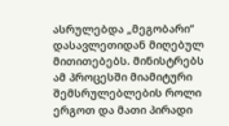ასრულებდა „მეგობარი“ დასავლეთიდან მიღებულ მითითებებს. მინისტრებს ამ პროცესში მიამიტური შემსრულებლების როლი ერგოთ და მათი პირადი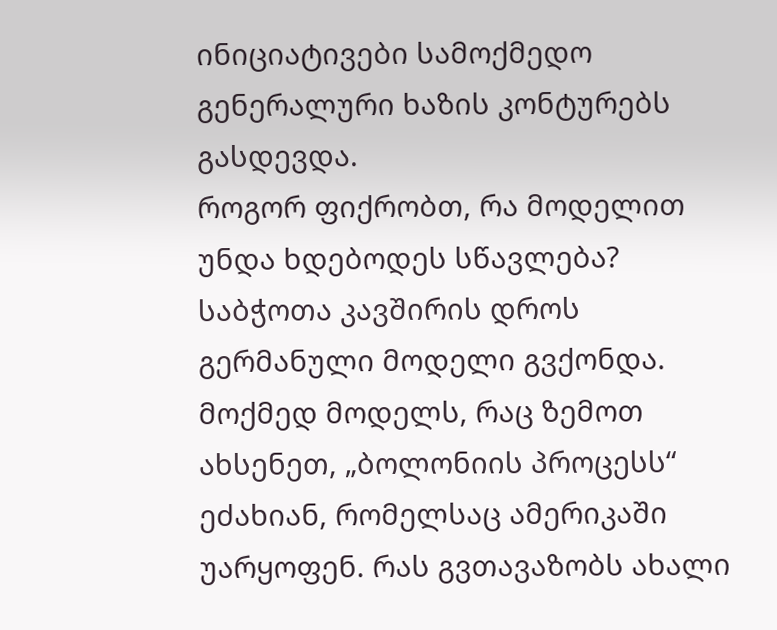ინიციატივები სამოქმედო გენერალური ხაზის კონტურებს გასდევდა.
როგორ ფიქრობთ, რა მოდელით უნდა ხდებოდეს სწავლება? საბჭოთა კავშირის დროს გერმანული მოდელი გვქონდა. მოქმედ მოდელს, რაც ზემოთ ახსენეთ, „ბოლონიის პროცესს“ ეძახიან, რომელსაც ამერიკაში უარყოფენ. რას გვთავაზობს ახალი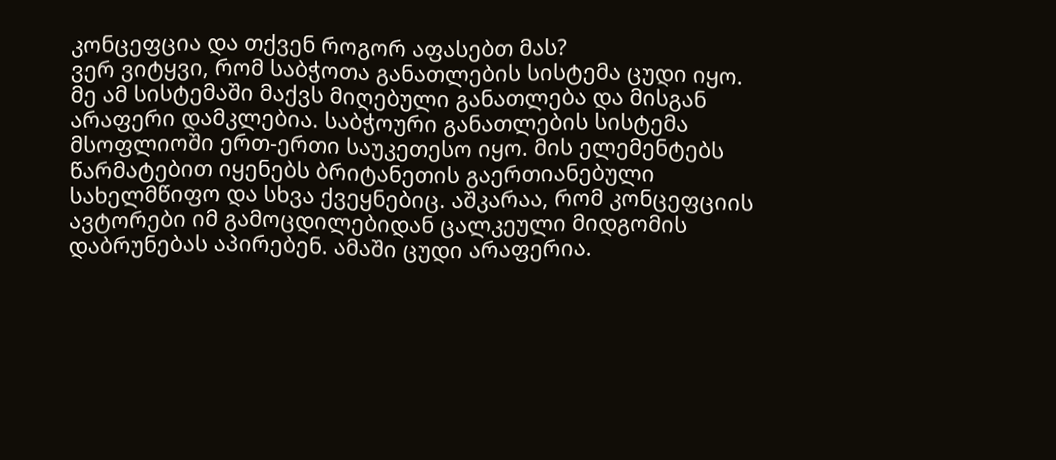კონცეფცია და თქვენ როგორ აფასებთ მას?
ვერ ვიტყვი, რომ საბჭოთა განათლების სისტემა ცუდი იყო. მე ამ სისტემაში მაქვს მიღებული განათლება და მისგან არაფერი დამკლებია. საბჭოური განათლების სისტემა მსოფლიოში ერთ-ერთი საუკეთესო იყო. მის ელემენტებს წარმატებით იყენებს ბრიტანეთის გაერთიანებული სახელმწიფო და სხვა ქვეყნებიც. აშკარაა, რომ კონცეფციის ავტორები იმ გამოცდილებიდან ცალკეული მიდგომის დაბრუნებას აპირებენ. ამაში ცუდი არაფერია.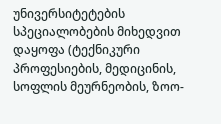უნივერსიტეტების სპეციალობების მიხედვით დაყოფა (ტექნიკური პროფესიების, მედიცინის, სოფლის მეურნეობის, ზოო-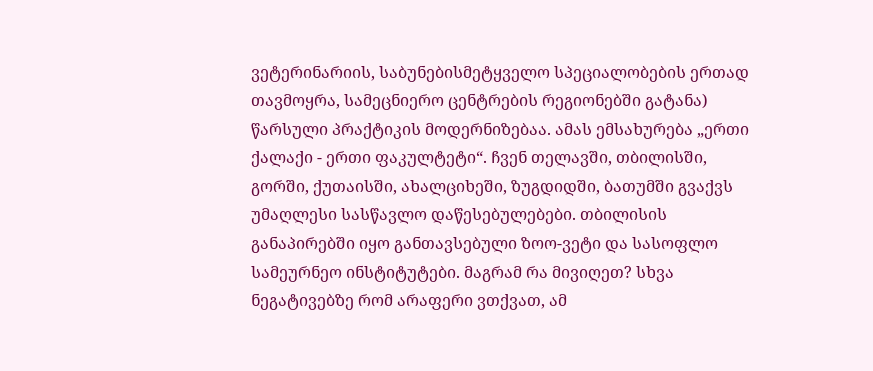ვეტერინარიის, საბუნებისმეტყველო სპეციალობების ერთად თავმოყრა, სამეცნიერო ცენტრების რეგიონებში გატანა) წარსული პრაქტიკის მოდერნიზებაა. ამას ემსახურება „ერთი ქალაქი - ერთი ფაკულტეტი“. ჩვენ თელავში, თბილისში, გორში, ქუთაისში, ახალციხეში, ზუგდიდში, ბათუმში გვაქვს უმაღლესი სასწავლო დაწესებულებები. თბილისის განაპირებში იყო განთავსებული ზოო-ვეტი და სასოფლო სამეურნეო ინსტიტუტები. მაგრამ რა მივიღეთ? სხვა ნეგატივებზე რომ არაფერი ვთქვათ, ამ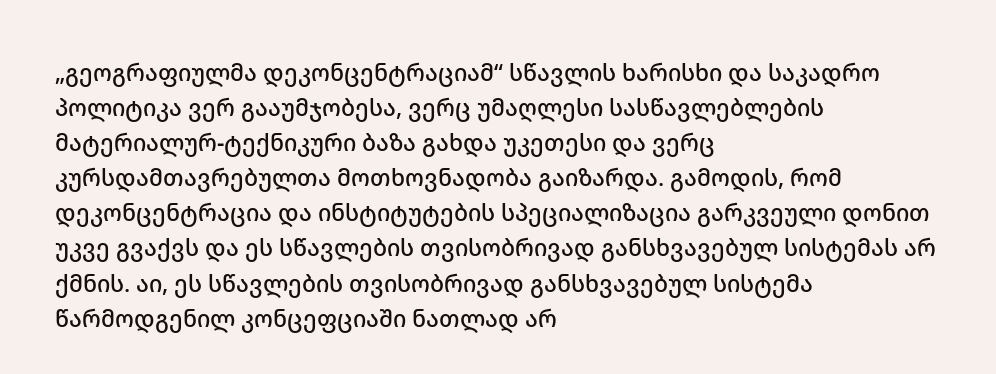„გეოგრაფიულმა დეკონცენტრაციამ“ სწავლის ხარისხი და საკადრო პოლიტიკა ვერ გააუმჯობესა, ვერც უმაღლესი სასწავლებლების მატერიალურ-ტექნიკური ბაზა გახდა უკეთესი და ვერც კურსდამთავრებულთა მოთხოვნადობა გაიზარდა. გამოდის, რომ დეკონცენტრაცია და ინსტიტუტების სპეციალიზაცია გარკვეული დონით უკვე გვაქვს და ეს სწავლების თვისობრივად განსხვავებულ სისტემას არ ქმნის. აი, ეს სწავლების თვისობრივად განსხვავებულ სისტემა წარმოდგენილ კონცეფციაში ნათლად არ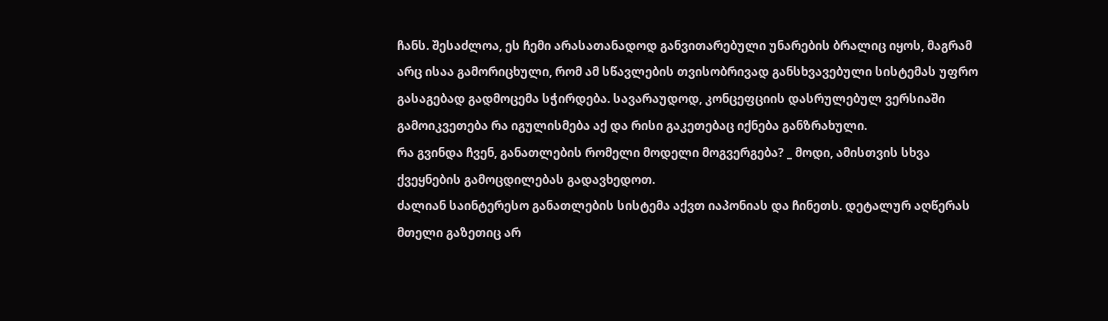ჩანს. შესაძლოა, ეს ჩემი არასათანადოდ განვითარებული უნარების ბრალიც იყოს, მაგრამ არც ისაა გამორიცხული, რომ ამ სწავლების თვისობრივად განსხვავებული სისტემას უფრო გასაგებად გადმოცემა სჭირდება. სავარაუდოდ, კონცეფციის დასრულებულ ვერსიაში გამოიკვეთება რა იგულისმება აქ და რისი გაკეთებაც იქნება განზრახული.
რა გვინდა ჩვენ, განათლების რომელი მოდელი მოგვერგება? _ მოდი, ამისთვის სხვა ქვეყნების გამოცდილებას გადავხედოთ.
ძალიან საინტერესო განათლების სისტემა აქვთ იაპონიას და ჩინეთს. დეტალურ აღწერას მთელი გაზეთიც არ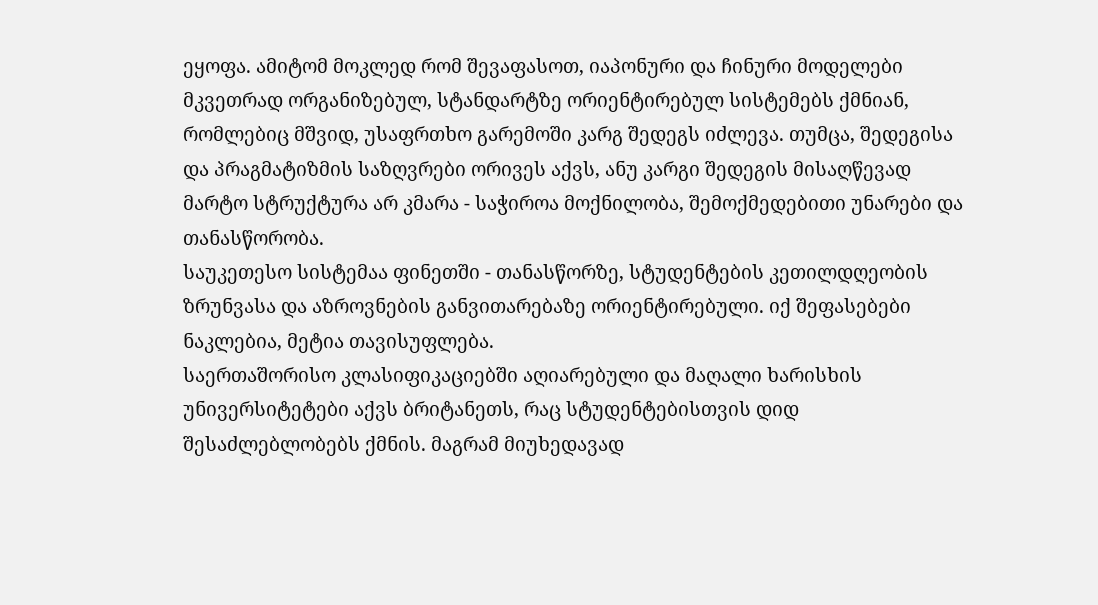ეყოფა. ამიტომ მოკლედ რომ შევაფასოთ, იაპონური და ჩინური მოდელები მკვეთრად ორგანიზებულ, სტანდარტზე ორიენტირებულ სისტემებს ქმნიან, რომლებიც მშვიდ, უსაფრთხო გარემოში კარგ შედეგს იძლევა. თუმცა, შედეგისა და პრაგმატიზმის საზღვრები ორივეს აქვს, ანუ კარგი შედეგის მისაღწევად მარტო სტრუქტურა არ კმარა - საჭიროა მოქნილობა, შემოქმედებითი უნარები და თანასწორობა.
საუკეთესო სისტემაა ფინეთში - თანასწორზე, სტუდენტების კეთილდღეობის ზრუნვასა და აზროვნების განვითარებაზე ორიენტირებული. იქ შეფასებები ნაკლებია, მეტია თავისუფლება.
საერთაშორისო კლასიფიკაციებში აღიარებული და მაღალი ხარისხის უნივერსიტეტები აქვს ბრიტანეთს, რაც სტუდენტებისთვის დიდ შესაძლებლობებს ქმნის. მაგრამ მიუხედავად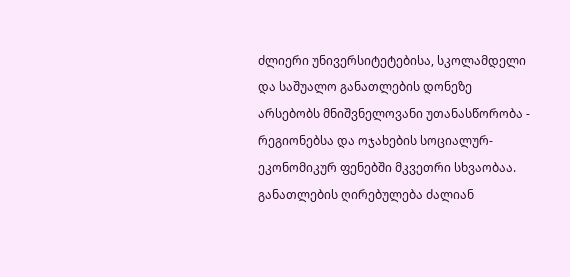ძლიერი უნივერსიტეტებისა, სკოლამდელი და საშუალო განათლების დონეზე არსებობს მნიშვნელოვანი უთანასწორობა - რეგიონებსა და ოჯახების სოციალურ-ეკონომიკურ ფენებში მკვეთრი სხვაობაა. განათლების ღირებულება ძალიან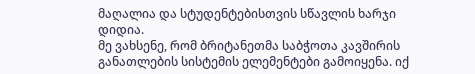მაღალია და სტუდენტებისთვის სწავლის ხარჯი დიდია.
მე ვახსენე, რომ ბრიტანეთმა საბჭოთა კავშირის განათლების სისტემის ელემენტები გამოიყენა. იქ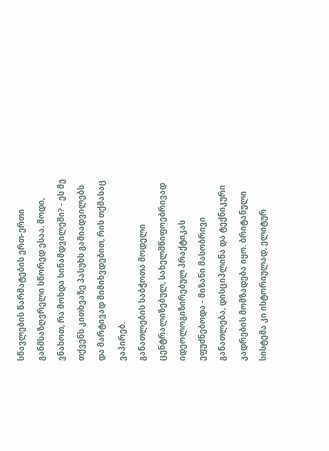სწავლების წარმატების ერთ-ერთი განმსაზღვრელი სწორედ ესაა. მოდი, ვნახოთ, რა მოხდა სინამდვილეში? - ეს მე თქვენს კითხვაზე პასუხს გამიადვილებს და მარტივად მიმიხვდებით, რის თქმასაც ვაპირებ.
განათლების საბჭოთა მოდელი ცენტრალიზებულ, სახელმწიფოებრივად იდეოლოგიზირებულ პრაქტიკას ეფუძნებოდა - მიზანი მასობრივი განათლება, დისციპლინა და ტექნიკური კადრების მომზადება იყო. ბრიტანული სისტემა კი ისტორიულად, ელიტურ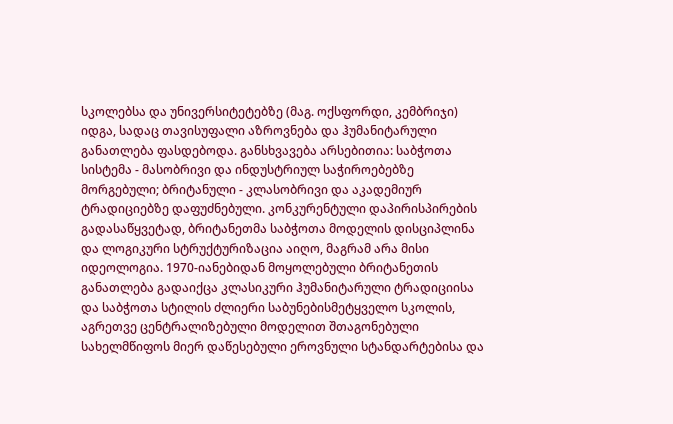სკოლებსა და უნივერსიტეტებზე (მაგ. ოქსფორდი, კემბრიჯი) იდგა, სადაც თავისუფალი აზროვნება და ჰუმანიტარული განათლება ფასდებოდა. განსხვავება არსებითია: საბჭოთა სისტემა - მასობრივი და ინდუსტრიულ საჭიროებებზე მორგებული; ბრიტანული - კლასობრივი და აკადემიურ ტრადიციებზე დაფუძნებული. კონკურენტული დაპირისპირების გადასაწყვეტად, ბრიტანეთმა საბჭოთა მოდელის დისციპლინა და ლოგიკური სტრუქტურიზაცია აიღო, მაგრამ არა მისი იდეოლოგია. 1970-იანებიდან მოყოლებული ბრიტანეთის განათლება გადაიქცა კლასიკური ჰუმანიტარული ტრადიციისა და საბჭოთა სტილის ძლიერი საბუნებისმეტყველო სკოლის, აგრეთვე ცენტრალიზებული მოდელით შთაგონებული სახელმწიფოს მიერ დაწესებული ეროვნული სტანდარტებისა და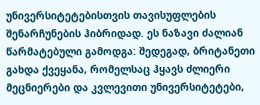უნივერსიტეტებისთვის თავისუფლების შენარჩუნების ჰიბრიდად. ეს ნაზავი ძალიან წარმატებული გამოდგა: შედეგად, ბრიტანეთი გახდა ქვეყანა, რომელსაც ჰყავს ძლიერი მეცნიერები და კვლევითი უნივერსიტეტები,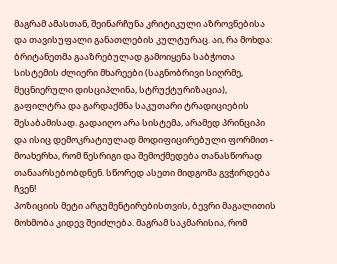მაგრამ ამასთან, შეინარჩუნა კრიტიკული აზროვნებისა და თავისუფალი განათლების კულტურაც. აი, რა მოხდა: ბრიტანეთმა გააზრებულად გამოიყენა საბჭოთა სისტემის ძლიერი მხარეები (საგნობრივი სიღრმე, მეცნიერული დისციპლინა, სტრუქტურიზაცია), გაფილტრა და გარდაქმნა საკუთარი ტრადიციების შესაბამისად. გადაიღო არა სისტემა, არამედ პრინციპი და ისიც დემოკრატიულად მოდიფიცირებული ფორმით - მოახერხა, რომ წესრიგი და შემოქმედება თანასწორად თანაარსებობდნენ. სწორედ ასეთი მიდგომა გვჭირდება ჩვენ!
პოზიციის მეტი არგუმენტირებისთვის, ბევრი მაგალითის მოხმობა კიდევ შეიძლება. მაგრამ საკმარისია, რომ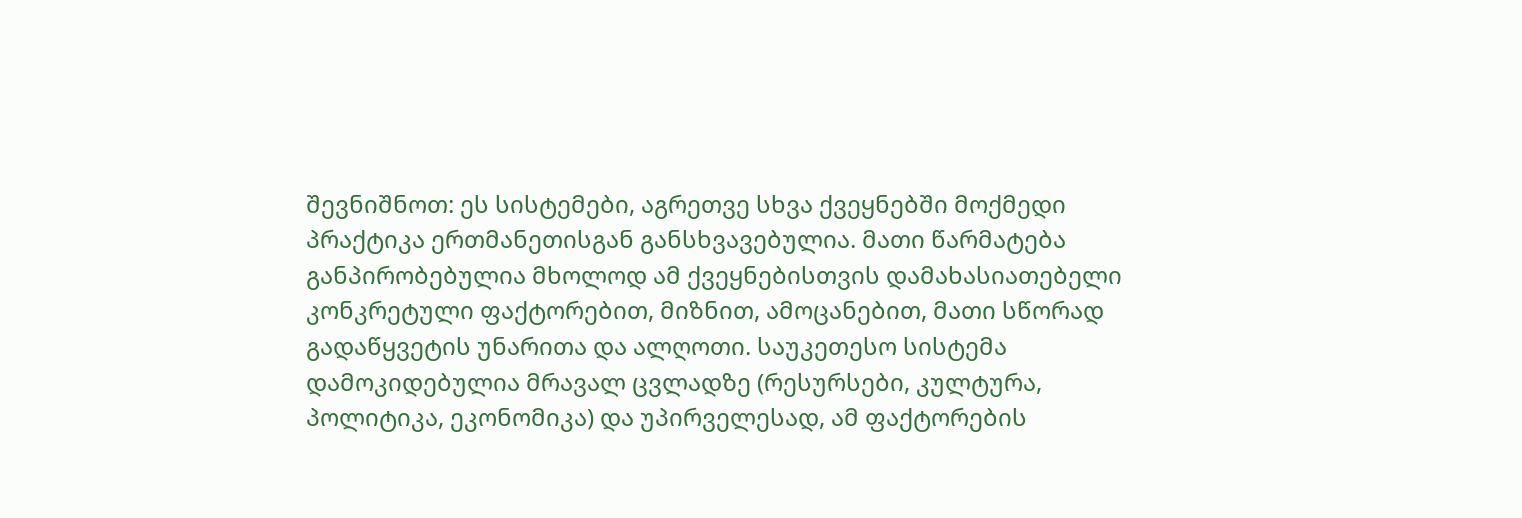შევნიშნოთ: ეს სისტემები, აგრეთვე სხვა ქვეყნებში მოქმედი პრაქტიკა ერთმანეთისგან განსხვავებულია. მათი წარმატება განპირობებულია მხოლოდ ამ ქვეყნებისთვის დამახასიათებელი კონკრეტული ფაქტორებით, მიზნით, ამოცანებით, მათი სწორად გადაწყვეტის უნარითა და ალღოთი. საუკეთესო სისტემა დამოკიდებულია მრავალ ცვლადზე (რესურსები, კულტურა, პოლიტიკა, ეკონომიკა) და უპირველესად, ამ ფაქტორების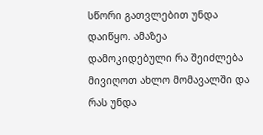სწორი გათვლებით უნდა დაიწყო. ამაზეა დამოკიდებული რა შეიძლება მივიღოთ ახლო მომავალში და რას უნდა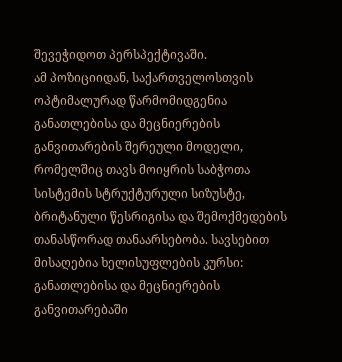შევეჭიდოთ პერსპექტივაში.
ამ პოზიციიდან, საქართველოსთვის ოპტიმალურად წარმომიდგენია განათლებისა და მეცნიერების განვითარების შერეული მოდელი, რომელშიც თავს მოიყრის საბჭოთა სისტემის სტრუქტურული სიზუსტე, ბრიტანული წესრიგისა და შემოქმედების თანასწორად თანაარსებობა. სავსებით მისაღებია ხელისუფლების კურსი: განათლებისა და მეცნიერების განვითარებაში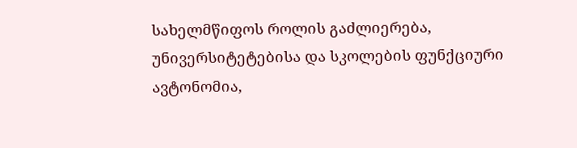სახელმწიფოს როლის გაძლიერება, უნივერსიტეტებისა და სკოლების ფუნქციური ავტონომია,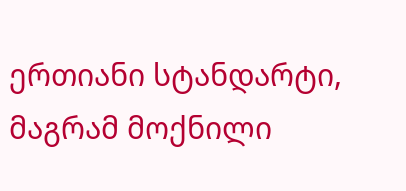ერთიანი სტანდარტი, მაგრამ მოქნილი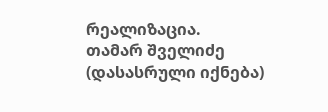რეალიზაცია.
თამარ შველიძე
(დასასრული იქნება)